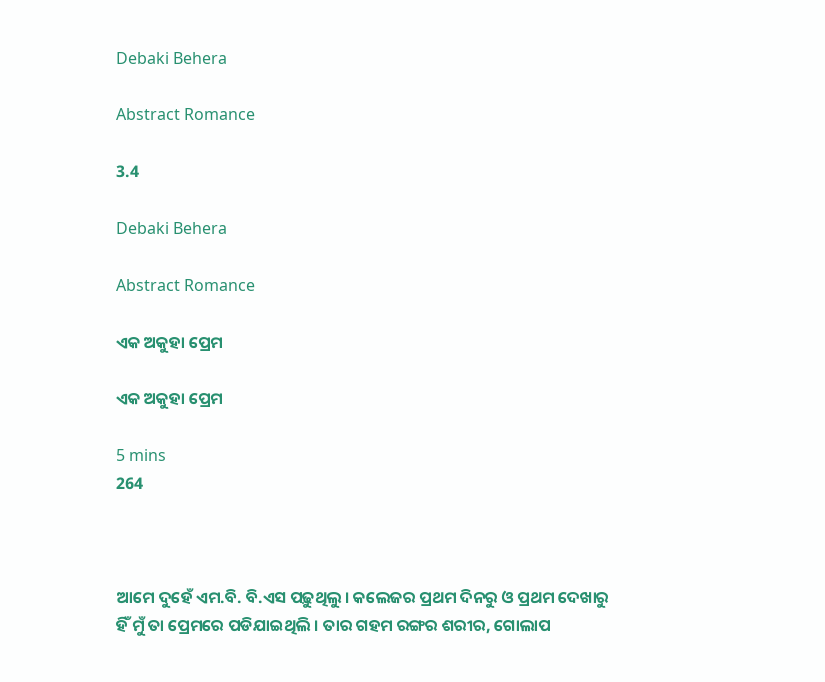Debaki Behera

Abstract Romance

3.4

Debaki Behera

Abstract Romance

ଏକ ଅକୁହା ପ୍ରେମ

ଏକ ଅକୁହା ପ୍ରେମ

5 mins
264



ଆମେ ଦୁହେଁ ଏମ.ବି. ବି.ଏସ ପଢ଼ୁଥିଲୁ । କଲେଜର ପ୍ରଥମ ଦିନରୁ ଓ ପ୍ରଥମ ଦେଖାରୁ ହିଁ ମୁଁ ତା ପ୍ରେମରେ ପଡିଯାଇଥିଲି । ତାର ଗହମ ରଙ୍ଗର ଶରୀର, ଗୋଲାପ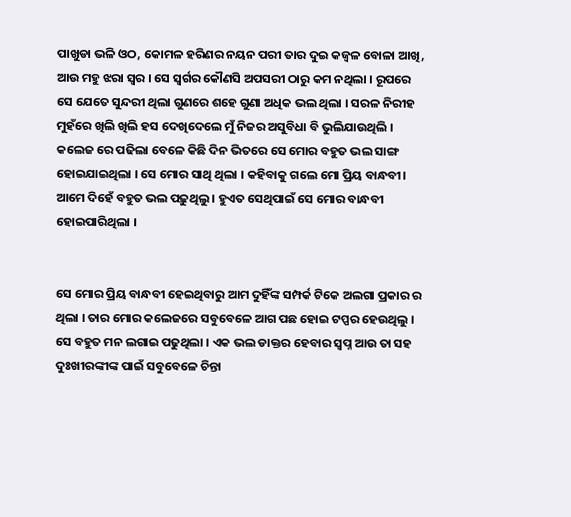ପାଖୁଡା ଭଳି ଓଠ, କୋମଳ ହରିଣର ନୟନ ପରୀ ତାର ଦୁଇ କଜ୍ଵଳ ବୋଳା ଆଖି, ଆଉ ମହୁ ଝରା ସ୍ୱର । ସେ ସ୍ୱର୍ଗର କୌଣସି ଅପସରୀ ଠାରୁ କମ ନଥିଲା । ରୂପରେ ସେ ଯେତେ ସୁନ୍ଦରୀ ଥିଲା ଗୁଣରେ ଶହେ ଗୁଣା ଅଧିକ ଭଲ ଥିଲା । ସରଳ ନିରୀହ ମୁହଁରେ ଖିଲି ଖିଲି ହସ ଦେଖିଦେଲେ ମୁଁ ନିଜର ଅସୁବିଧା ବି ଭୁଲିଯାଉଥିଲି । କଲେଜ ରେ ପଢିଲା ବେଳେ କିଛି ଦିନ ଭିତରେ ସେ ମୋର ବହୁତ ଭଲ ସାଙ୍ଗ ହୋଇଯାଇଥିଲା । ସେ ମୋର ସାଥି ଥିଲା । କହିବାକୁ ଗଲେ ମୋ ପ୍ରିୟ ବାନ୍ଧବୀ। ଆମେ ଦିହେଁ ବହୁତ ଭଲ ପଢ଼ୁଥିଲୁ । ହୁଏତ ସେଥିପାଇଁ ସେ ମୋର ବାନ୍ଧବୀ ହୋଇପାରିଥିଲା ।


ସେ ମୋର ପ୍ରିୟ ବାନ୍ଧବୀ ହେଇଥିବାରୁ ଆମ ଦୁହିଁଙ୍କ ସମ୍ପର୍କ ଟିକେ ଅଲଗା ପ୍ରକାର ର ଥିଲା । ତାର ମୋର କଲେଜରେ ସବୁବେଳେ ଆଗ ପଛ ହୋଇ ଟପ୍ପର ହେଉଥିଲୁ । ସେ ବହୁତ ମନ ଲଗାଇ ପଢୁଥିଲା । ଏକ ଭଲ ଡାକ୍ତର ହେବାର ସ୍ବପ୍ନ ଆଉ ତା ସହ ଦୁଃଖୀରଙ୍କୀଙ୍କ ପାଇଁ ସବୁବେଳେ ଚିନ୍ତା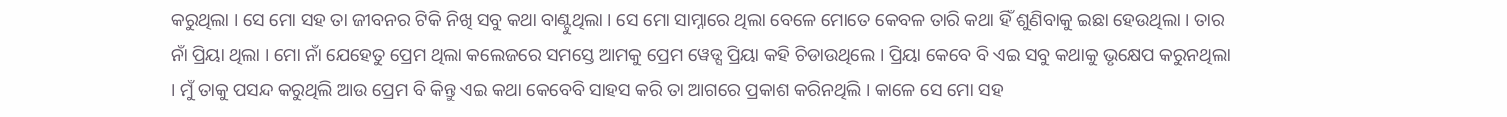କରୁଥିଲା । ସେ ମୋ ସହ ତା ଜୀବନର ଟିକି ନିଖି ସବୁ କଥା ବାଣ୍ଟୁଥିଲା । ସେ ମୋ ସାମ୍ନାରେ ଥିଲା ବେଳେ ମୋତେ କେବଳ ତାରି କଥା ହିଁ ଶୁଣିବାକୁ ଇଛା ହେଉଥିଲା । ତାର ନାଁ ପ୍ରିୟା ଥିଲା । ମୋ ନାଁ ଯେହେତୁ ପ୍ରେମ ଥିଲା କଲେଜରେ ସମସ୍ତେ ଆମକୁ ପ୍ରେମ ୱେଡ୍ସ ପ୍ରିୟା କହି ଚିଡାଉଥିଲେ । ପ୍ରିୟା କେବେ ବି ଏଇ ସବୁ କଥାକୁ ଭୃକ୍ଷେପ କରୁନଥିଲା । ମୁଁ ତାକୁ ପସନ୍ଦ କରୁଥିଲି ଆଉ ପ୍ରେମ ବି କିନ୍ତୁ ଏଇ କଥା କେବେବି ସାହସ କରି ତା ଆଗରେ ପ୍ରକାଶ କରିନଥିଲି । କାଳେ ସେ ମୋ ସହ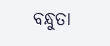ବନ୍ଧୁତା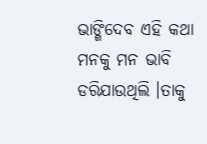ଭାଙ୍ଗିଦେବ ଏହି କଥା ମନକୁ ମନ ଭାବି ଡରିଯାଉଥିଲି ।ତାକୁ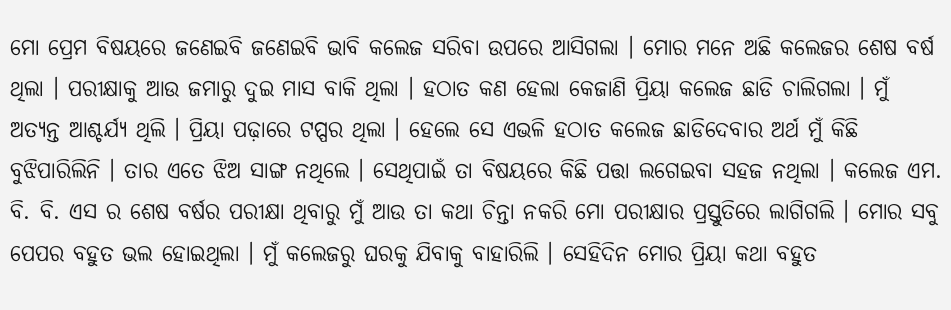ମୋ ପ୍ରେମ ବିଷୟରେ ଜଣେଇବି ଜଣେଇବି ଭାବି କଲେଜ ସରିବା ଉପରେ ଆସିଗଲା । ମୋର ମନେ ଅଛି କଲେଜର ଶେଷ ବର୍ଷ ଥିଲା । ପରୀକ୍ଷାକୁ ଆଉ ଜମାରୁ ଦୁଇ ମାସ ବାକି ଥିଲା । ହଠାତ କଣ ହେଲା କେଜାଣି ପ୍ରିୟା କଲେଜ ଛାଡି ଚାଲିଗଲା । ମୁଁ ଅତ୍ୟନ୍ତ ଆଶ୍ଚର୍ଯ୍ୟ ଥିଲି । ପ୍ରିୟା ପଢ଼ାରେ ଟପ୍ପର ଥିଲା । ହେଲେ ସେ ଏଭଳି ହଠାତ କଲେଜ ଛାଡିଦେବାର ଅର୍ଥ ମୁଁ କିଛି ବୁଝିପାରିଲିନି । ତାର ଏତେ ଝିଅ ସାଙ୍ଗ ନଥିଲେ । ସେଥିପାଇଁ ତା ବିଷୟରେ କିଛି ପତ୍ତା ଲଗେଇବା ସହଜ ନଥିଲା । କଲେଜ ଏମ. ବି. ବି. ଏସ ର ଶେଷ ବର୍ଷର ପରୀକ୍ଷା ଥିବାରୁ ମୁଁ ଆଉ ତା କଥା ଚିନ୍ତା ନକରି ମୋ ପରୀକ୍ଷାର ପ୍ରସ୍ତୁତିରେ ଲାଗିଗଲି । ମୋର ସବୁ ପେପର ବହୁତ ଭଲ ହୋଇଥିଲା । ମୁଁ କଲେଜରୁ ଘରକୁ ଯିବାକୁ ବାହାରିଲି । ସେହିଦିନ ମୋର ପ୍ରିୟା କଥା ବହୁତ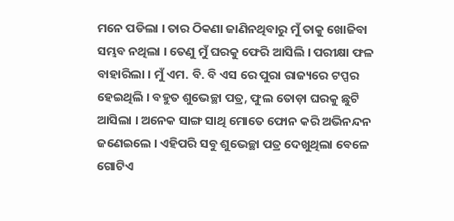ମନେ ପଡିଲା । ତାର ଠିକଣା ଜାଣିନଥିବାରୁ ମୁଁ ତାକୁ ଖୋଜିବା ସମ୍ଭବ ନଥିଲା । ତେଣୁ ମୁଁ ଘରକୁ ଫେରି ଆସିଲି । ପରୀକ୍ଷା ଫଳ ବାହାରିଲା । ମୁଁ ଏମ. ବି. ବି ଏସ ରେ ପୁରା ରାଜ୍ୟରେ ଟପ୍ପର ହେଇଥିଲି । ବହୁତ ଶୁଭେଚ୍ଛା ପତ୍ର, ଫୁଲ ତୋଡ଼ା ଘରକୁ ଛୁଟି ଆସିଲା । ଅନେକ ସାଙ୍ଗ ସାଥି ମୋତେ ଫୋନ କରି ଅଭିନନ୍ଦନ ଜଣେଇଲେ । ଏହିପରି ସବୁ ଶୁଭେଚ୍ଛା ପତ୍ର ଦେଖୁଥିଲା ବେଳେ ଗୋଟିଏ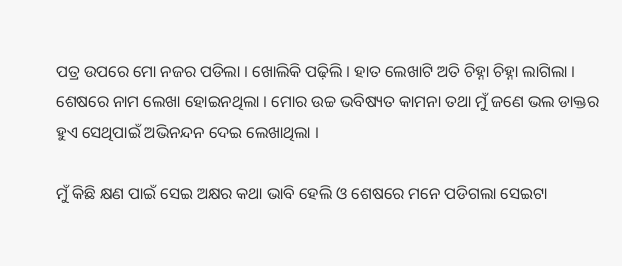ପତ୍ର ଉପରେ ମୋ ନଜର ପଡିଲା । ଖୋଲିକି ପଢ଼ିଲି । ହାତ ଲେଖାଟି ଅତି ଚିହ୍ନା ଚିହ୍ନା ଲାଗିଲା । ଶେଷରେ ନାମ ଲେଖା ହୋଇନଥିଲା । ମୋର ଉଚ୍ଚ ଭବିଷ୍ୟତ କାମନା ତଥା ମୁଁ ଜଣେ ଭଲ ଡାକ୍ତର ହୁଏ ସେଥିପାଇଁ ଅଭିନନ୍ଦନ ଦେଇ ଲେଖାଥିଲା ।

ମୁଁ କିଛି କ୍ଷଣ ପାଇଁ ସେଇ ଅକ୍ଷର କଥା ଭାବି ହେଲି ଓ ଶେଷରେ ମନେ ପଡିଗଲା ସେଇଟା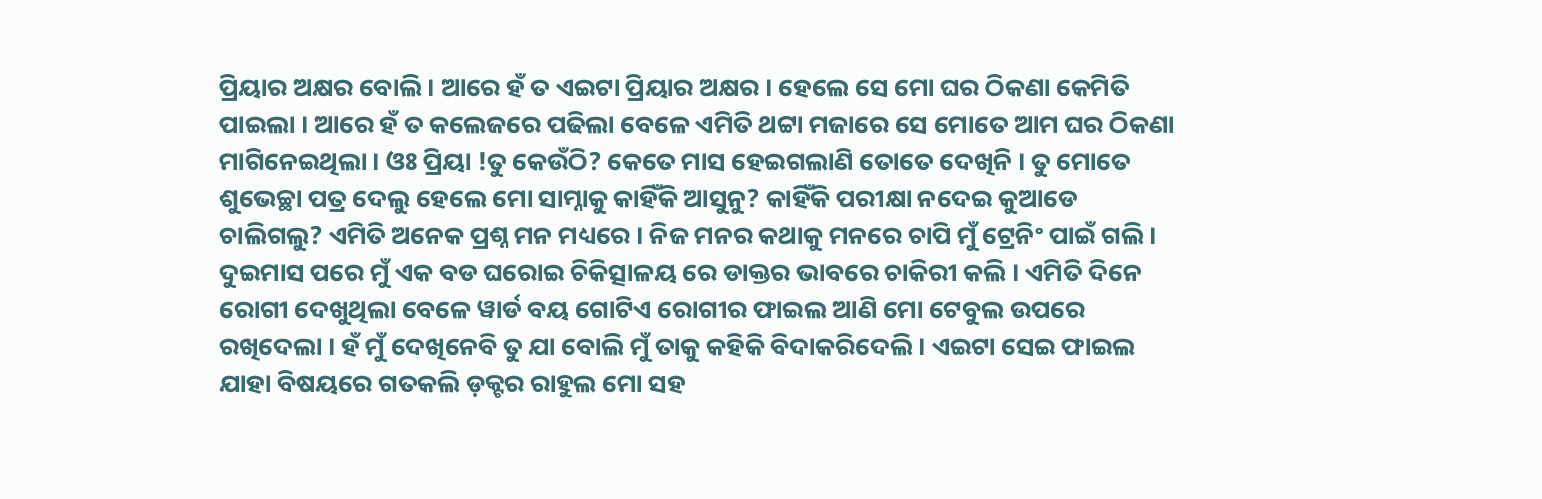ପ୍ରିୟାର ଅକ୍ଷର ବୋଲି । ଆରେ ହଁ ତ ଏଇଟା ପ୍ରିୟାର ଅକ୍ଷର । ହେଲେ ସେ ମୋ ଘର ଠିକଣା କେମିତି ପାଇଲା । ଆରେ ହଁ ତ କଲେଜରେ ପଢିଲା ବେଳେ ଏମିତି ଥଟ୍ଟା ମଜାରେ ସେ ମୋତେ ଆମ ଘର ଠିକଣା ମାଗିନେଇଥିଲା । ଓଃ ପ୍ରିୟା !ତୁ କେଉଁଠି? କେତେ ମାସ ହେଇଗଲାଣି ତୋତେ ଦେଖିନି । ତୁ ମୋତେ ଶୁଭେଚ୍ଛା ପତ୍ର ଦେଲୁ ହେଲେ ମୋ ସାମ୍ନାକୁ କାହିଁକି ଆସୁନୁ? କାହିଁକି ପରୀକ୍ଷା ନଦେଇ କୁଆଡେ ଚାଲିଗଲୁ? ଏମିତି ଅନେକ ପ୍ରଶ୍ନ ମନ ମଧ୍ୟରେ । ନିଜ ମନର କଥାକୁ ମନରେ ଚାପି ମୁଁ ଟ୍ରେନିଂ ପାଇଁ ଗଲି । ଦୁଇମାସ ପରେ ମୁଁ ଏକ ବଡ ଘରୋଇ ଚିକିତ୍ସାଳୟ ରେ ଡାକ୍ତର ଭାବରେ ଚାକିରୀ କଲି । ଏମିତି ଦିନେ ରୋଗୀ ଦେଖୁଥିଲା ବେଳେ ୱାର୍ଡ ବୟ ଗୋଟିଏ ରୋଗୀର ଫାଇଲ ଆଣି ମୋ ଟେବୁଲ ଉପରେ ରଖିଦେଲା । ହଁ ମୁଁ ଦେଖିନେବି ତୁ ଯା ବୋଲି ମୁଁ ତାକୁ କହିକି ବିଦାକରିଦେଲି । ଏଇଟା ସେଇ ଫାଇଲ ଯାହା ବିଷୟରେ ଗତକଲି ଡ଼କ୍ଟର ରାହୁଲ ମୋ ସହ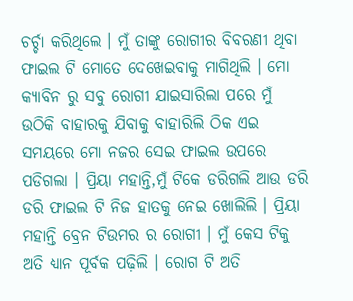ଚର୍ଚ୍ଚା କରିଥିଲେ । ମୁଁ ତାଙ୍କୁ ରୋଗୀର ବିବରଣୀ ଥିବା ଫାଇଲ ଟି ମୋତେ ଦେଖେଇବାକୁ ମାଗିଥିଲି । ମୋ କ୍ୟାବିନ ରୁ ସବୁ ରୋଗୀ ଯାଇସାରିଲା ପରେ ମୁଁ ଉଠିକି ବାହାରକୁ ଯିବାକୁ ବାହାରିଲି ଠିକ ଏଇ ସମୟରେ ମୋ ନଜର ସେଇ ଫାଇଲ ଉପରେ ପଡିଗଲା । ପ୍ରିୟା ମହାନ୍ତି,ମୁଁ ଟିକେ ଡରିଗଲି ଆଉ ଡରି ଡରି ଫାଇଲ ଟି ନିଜ ହାତକୁ ନେଇ ଖୋଲିଲି । ପ୍ରିୟା ମହାନ୍ତି ବ୍ରେନ ଟିଉମର ର ରୋଗୀ । ମୁଁ କେସ ଟିକୁ ଅତି ଧ୍ୟାନ ପୂର୍ବକ ପଢ଼ିଲି । ରୋଗ ଟି ଅତି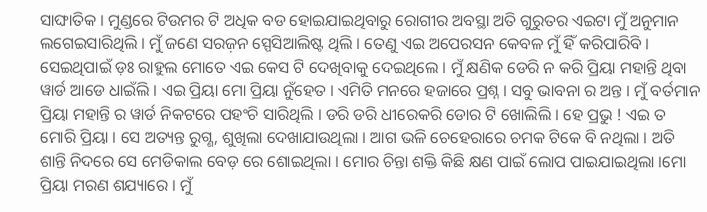ସାଙ୍ଘାତିକ । ମୁଣ୍ଡରେ ଟିଉମର ଟି ଅଧିକ ବଡ ହୋଇଯାଇଥିବାରୁ ରୋଗୀର ଅବସ୍ଥା ଅତି ଗୁରୁତର ଏଇଟା ମୁଁ ଅନୁମାନ ଲଗେଇସାରିଥିଲି । ମୁଁ ଜଣେ ସରଜ଼ନ ସ୍ପେସିଆଲିଷ୍ଟ ଥିଲି । ତେଣୁ ଏଇ ଅପେରସନ କେବଳ ମୁଁ ହିଁ କରିପାରିବି । ସେଇଥିପାଇଁ ଡ଼ଃ ରାହୁଲ ମୋତେ ଏଇ କେସ ଟି ଦେଖିବାକୁ ଦେଇଥିଲେ । ମୁଁ କ୍ଷଣିକ ଡେରି ନ କରି ପ୍ରିୟା ମହାନ୍ତି ଥିବା ୱାର୍ଡ ଆଡେ ଧାଇଁଲି । ଏଇ ପ୍ରିୟା ମୋ ପ୍ରିୟା ନୁଁହେତ । ଏମିତି ମନରେ ହଜାରେ ପ୍ରଶ୍ନ । ସବୁ ଭାବନା ର ଅନ୍ତ । ମୁଁ ବର୍ତମାନ ପ୍ରିୟା ମହାନ୍ତି ର ୱାର୍ଡ ନିକଟରେ ପହଂଚି ସାରିଥିଲି । ଡରି ଡରି ଧୀରେକରି ଡୋର ଟି ଖୋଲିଲି । ହେ ପ୍ରଭୁ ! ଏଇ ତ ମୋରି ପ୍ରିୟା । ସେ ଅତ୍ୟନ୍ତ ରୁଗ୍ଣ, ଶୁଖିଲା ଦେଖାଯାଉଥିଲା । ଆଗ ଭଳି ଚେହେରାରେ ଚମକ ଟିକେ ବି ନଥିଲା । ଅତି ଶାନ୍ତି ନିଦରେ ସେ ମେଡିକାଲ ବେଡ଼ ରେ ଶୋଇଥିଲା । ମୋର ଚିନ୍ତା ଶକ୍ତି କିଛି କ୍ଷଣ ପାଇଁ ଲୋପ ପାଇଯାଇଥିଲା ।ମୋ ପ୍ରିୟା ମରଣ ଶଯ୍ୟାରେ । ମୁଁ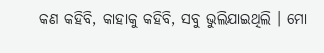କଣ କହିବି, କାହାକୁ କହିବି, ସବୁ ଭୁଲିଯାଇଥିଲି । ମୋ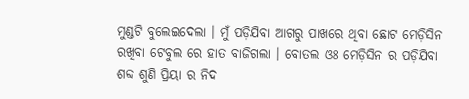ମୁଣ୍ଡଟି ବୁଲେଇଦେଲା । ମୁଁ ପଡ଼ିଯିବା ଆଗରୁ ପାଖରେ ଥିବା ଛୋଟ ମେଡ଼ିସିନ ରଖିବା ଟେବୁଲ ରେ ହାତ ବାଜିଗଲା । ବୋତଲ ଓଃ ମେଡ଼ିସିନ ର ପଡ଼ିଯିବା ଶବ୍ଦ ଶୁଣି ପ୍ରିୟା ର ନିଦ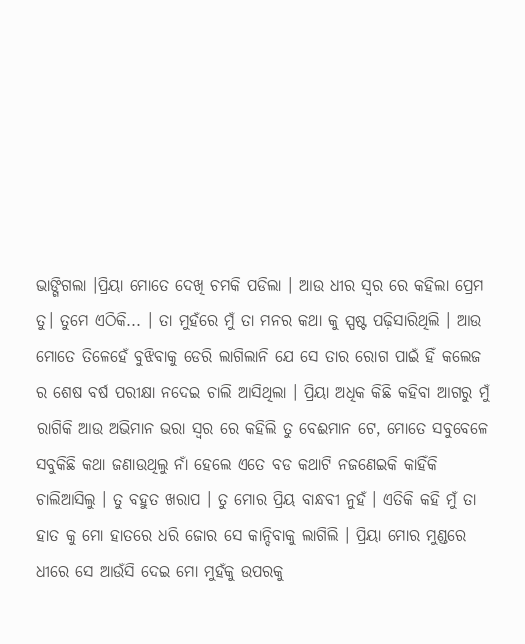ଭାଙ୍ଗିଗଲା ।ପ୍ରିୟା ମୋତେ ଦେଖି ଚମକି ପଡିଲା । ଆଉ ଧୀର ସ୍ୱର ରେ କହିଲା ପ୍ରେମ ତୁ। ତୁମେ ଏଠିକି... । ତା ମୁହଁରେ ମୁଁ ତା ମନର କଥା କୁ ସ୍ପଷ୍ଟ ପଢ଼ିସାରିଥିଲି । ଆଉ ମୋତେ ତିଳେହେଁ ବୁଝିବାକୁ ଡେରି ଲାଗିଲାନି ଯେ ସେ ତାର ରୋଗ ପାଇଁ ହିଁ କଲେଜ ର ଶେଷ ବର୍ଷ ପରୀକ୍ଷା ନଦେଇ ଚାଲି ଆସିଥିଲା । ପ୍ରିୟା ଅଧିକ କିଛି କହିବା ଆଗରୁ ମୁଁ ରାଗିକି ଆଉ ଅଭିମାନ ଭରା ସ୍ୱର ରେ କହିଲି ତୁ ବେଈମାନ ଟେ, ମୋତେ ସବୁବେଳେ ସବୁକିଛି କଥା ଜଣାଉଥିଲୁ ନାଁ ହେଲେ ଏତେ ବଡ କଥାଟି ନଜଣେଇକି କାହିଁକି ଚାଲିଆସିଲୁ । ତୁ ବହୁତ ଖରାପ । ତୁ ମୋର ପ୍ରିୟ ବାନ୍ଧବୀ ନୁହଁ । ଏତିକି କହି ମୁଁ ତା ହାତ କୁ ମୋ ହାତରେ ଧରି ଜୋର ସେ କାନ୍ଦିବାକୁ ଲାଗିଲି । ପ୍ରିୟା ମୋର ମୁଣ୍ଡରେ ଧୀରେ ସେ ଆଉଁସି ଦେଇ ମୋ ମୁହଁକୁ ଉପରକୁ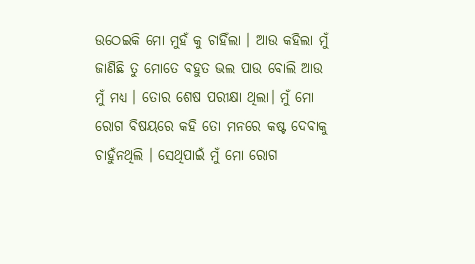ଉଠେଇକି ମୋ ମୁହଁ କୁ ଚାହିଁଲା । ଆଉ କହିଲା ମୁଁ ଜାଣିଛି ତୁ ମୋତେ ବହୁତ ଭଲ ପାଉ ବୋଲି ଆଉ ମୁଁ ମଧ୍ୟ । ତୋର ଶେଷ ପରୀକ୍ଷା ଥିଲା। ମୁଁ ମୋ ରୋଗ ବିଷୟରେ କହି ତୋ ମନରେ କଷ୍ଟ ଦେବାକୁ ଚାହୁଁନଥିଲି । ସେଥିପାଇଁ ମୁଁ ମୋ ରୋଗ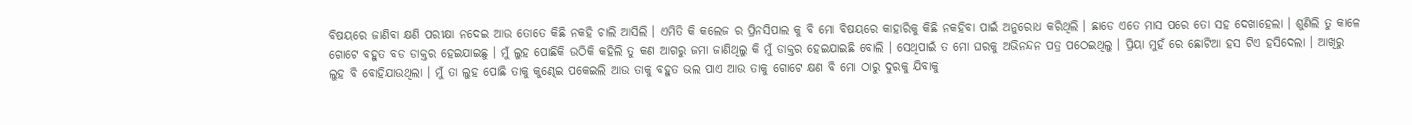ବିଷୟରେ ଜାଣିବା କ୍ଷଣି ପରୀକ୍ଷା ନଦେଇ ଆଉ ତୋତେ କିଛି ନକହି ଚାଲି ଆସିଲି । ଏମିତି କି କଲେଜ ର ପ୍ରିନସିପାଲ କୁ ବି ମୋ ବିଷୟରେ କାହାରିକୁ କିଛି ନକହିବା ପାଇଁ ଅନୁରୋଧ କରିଥିଲି । ଛାଡେ ଏତେ ମାସ ପରେ ତୋ ସହ ଦେଖାହେଲା । ଶୁଣିଲି ତୁ କାଳେ ଗୋଟେ ବହୁତ ବଡ ଡାକ୍ତର ହେଇଯାଇଛୁ । ମୁଁ ଲୁହ ପୋଛିକି ଉଠିକି କହିଲି ତୁ କଣ ଆଗରୁ ଜମା ଜାଣିଥିଲୁ କି ମୁଁ ଡାକ୍ତର ହେଇଯାଇଛି ବୋଲି । ସେଥିପାଇଁ ତ ମୋ ଘରକୁ ଅଭିନନ୍ଦନ ପତ୍ର ପଠେଇଥିଲୁ । ପ୍ରିୟା ମୁହଁ ରେ ଛୋଟିଆ ହସ ଟିଏ ହସିଦେଲା । ଆଖିରୁ ଲୁହ ବି ବୋହିଯାଉଥିଲା । ମୁଁ ତା ଲୁହ ପୋଛି ତାକୁ କୁଣ୍ଢେଇ ପକେଇଲି ଆଉ ତାକୁ ବହୁତ ଭଲ ପାଏ ଆଉ ତାକୁ ଗୋଟେ କ୍ଷଣ ବି ମୋ ଠାରୁ ଦୁରକୁ ଯିବାକୁ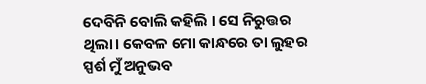ଦେବିନି ବୋଲି କହିଲି । ସେ ନିରୁତ୍ତର ଥିଲା। କେବଳ ମୋ କାନ୍ଧରେ ତା ଲୁହର ସ୍ପର୍ଶ ମୁଁ ଅନୁଭବ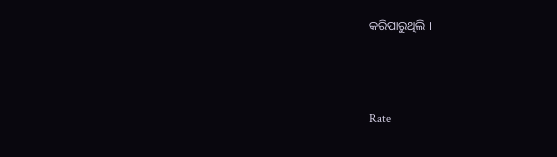କରିପାରୁଥିଲି ।



Rate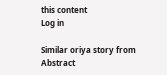this content
Log in

Similar oriya story from Abstract